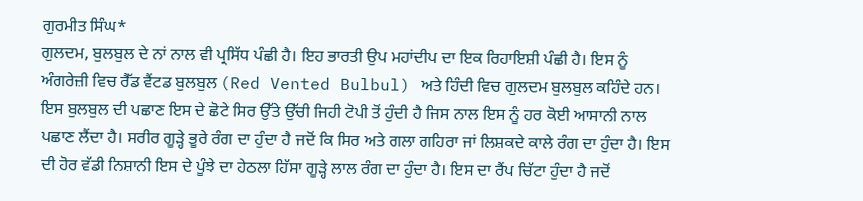ਗੁਰਮੀਤ ਸਿੰਘ*
ਗੁਲਦਮ, ਬੁਲਬੁਲ ਦੇ ਨਾਂ ਨਾਲ ਵੀ ਪ੍ਰਸਿੱਧ ਪੰਛੀ ਹੈ। ਇਹ ਭਾਰਤੀ ਉਪ ਮਹਾਂਦੀਪ ਦਾ ਇਕ ਰਿਹਾਇਸ਼ੀ ਪੰਛੀ ਹੈ। ਇਸ ਨੂੰ ਅੰਗਰੇਜ਼ੀ ਵਿਚ ਰੈੱਡ ਵੈਂਟਡ ਬੁਲਬੁਲ (Red Vented Bulbul) ਅਤੇ ਹਿੰਦੀ ਵਿਚ ਗੁਲਦਮ ਬੁਲਬੁਲ ਕਹਿੰਦੇ ਹਨ। ਇਸ ਬੁਲਬੁਲ ਦੀ ਪਛਾਣ ਇਸ ਦੇ ਛੋਟੇ ਸਿਰ ਉੱਤੇ ਉੱਚੀ ਜਿਹੀ ਟੋਪੀ ਤੋਂ ਹੁੰਦੀ ਹੈ ਜਿਸ ਨਾਲ ਇਸ ਨੂੰ ਹਰ ਕੋਈ ਆਸਾਨੀ ਨਾਲ ਪਛਾਣ ਲੈਂਦਾ ਹੈ। ਸਰੀਰ ਗੂੜ੍ਹੇ ਭੂਰੇ ਰੰਗ ਦਾ ਹੁੰਦਾ ਹੈ ਜਦੋਂ ਕਿ ਸਿਰ ਅਤੇ ਗਲਾ ਗਹਿਰਾ ਜਾਂ ਲਿਸ਼ਕਦੇ ਕਾਲੇ ਰੰਗ ਦਾ ਹੁੰਦਾ ਹੈ। ਇਸ ਦੀ ਹੋਰ ਵੱਡੀ ਨਿਸ਼ਾਨੀ ਇਸ ਦੇ ਪੂੰਝੇ ਦਾ ਹੇਠਲਾ ਹਿੱਸਾ ਗੂੜ੍ਹੇ ਲਾਲ ਰੰਗ ਦਾ ਹੁੰਦਾ ਹੈ। ਇਸ ਦਾ ਰੈਂਪ ਚਿੱਟਾ ਹੁੰਦਾ ਹੈ ਜਦੋਂ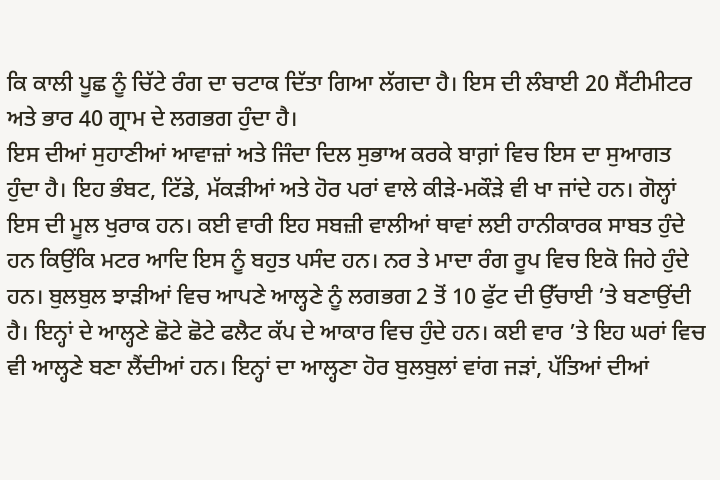ਕਿ ਕਾਲੀ ਪੂਛ ਨੂੰ ਚਿੱਟੇ ਰੰਗ ਦਾ ਚਟਾਕ ਦਿੱਤਾ ਗਿਆ ਲੱਗਦਾ ਹੈ। ਇਸ ਦੀ ਲੰਬਾਈ 20 ਸੈਂਟੀਮੀਟਰ ਅਤੇ ਭਾਰ 40 ਗ੍ਰਾਮ ਦੇ ਲਗਭਗ ਹੁੰਦਾ ਹੈ।
ਇਸ ਦੀਆਂ ਸੁਹਾਣੀਆਂ ਆਵਾਜ਼ਾਂ ਅਤੇ ਜਿੰਦਾ ਦਿਲ ਸੁਭਾਅ ਕਰਕੇ ਬਾਗ਼ਾਂ ਵਿਚ ਇਸ ਦਾ ਸੁਆਗਤ ਹੁੰਦਾ ਹੈ। ਇਹ ਭੰਬਟ, ਟਿੱਡੇ, ਮੱਕੜੀਆਂ ਅਤੇ ਹੋਰ ਪਰਾਂ ਵਾਲੇ ਕੀੜੇ-ਮਕੌੜੇ ਵੀ ਖਾ ਜਾਂਦੇ ਹਨ। ਗੋਲ੍ਹਾਂ ਇਸ ਦੀ ਮੂਲ ਖੁਰਾਕ ਹਨ। ਕਈ ਵਾਰੀ ਇਹ ਸਬਜ਼ੀ ਵਾਲੀਆਂ ਥਾਵਾਂ ਲਈ ਹਾਨੀਕਾਰਕ ਸਾਬਤ ਹੁੰਦੇ ਹਨ ਕਿਉਂਕਿ ਮਟਰ ਆਦਿ ਇਸ ਨੂੰ ਬਹੁਤ ਪਸੰਦ ਹਨ। ਨਰ ਤੇ ਮਾਦਾ ਰੰਗ ਰੂਪ ਵਿਚ ਇਕੋ ਜਿਹੇ ਹੁੰਦੇ ਹਨ। ਬੁਲਬੁਲ ਝਾੜੀਆਂ ਵਿਚ ਆਪਣੇ ਆਲ੍ਹਣੇ ਨੂੰ ਲਗਭਗ 2 ਤੋਂ 10 ਫੁੱਟ ਦੀ ਉੱਚਾਈ ’ਤੇ ਬਣਾਉਂਦੀ ਹੈ। ਇਨ੍ਹਾਂ ਦੇ ਆਲ੍ਹਣੇ ਛੋਟੇ ਛੋਟੇ ਫਲੈਟ ਕੱਪ ਦੇ ਆਕਾਰ ਵਿਚ ਹੁੰਦੇ ਹਨ। ਕਈ ਵਾਰ ’ਤੇ ਇਹ ਘਰਾਂ ਵਿਚ ਵੀ ਆਲ੍ਹਣੇ ਬਣਾ ਲੈਂਦੀਆਂ ਹਨ। ਇਨ੍ਹਾਂ ਦਾ ਆਲ੍ਹਣਾ ਹੋਰ ਬੁਲਬੁਲਾਂ ਵਾਂਗ ਜੜਾਂ, ਪੱਤਿਆਂ ਦੀਆਂ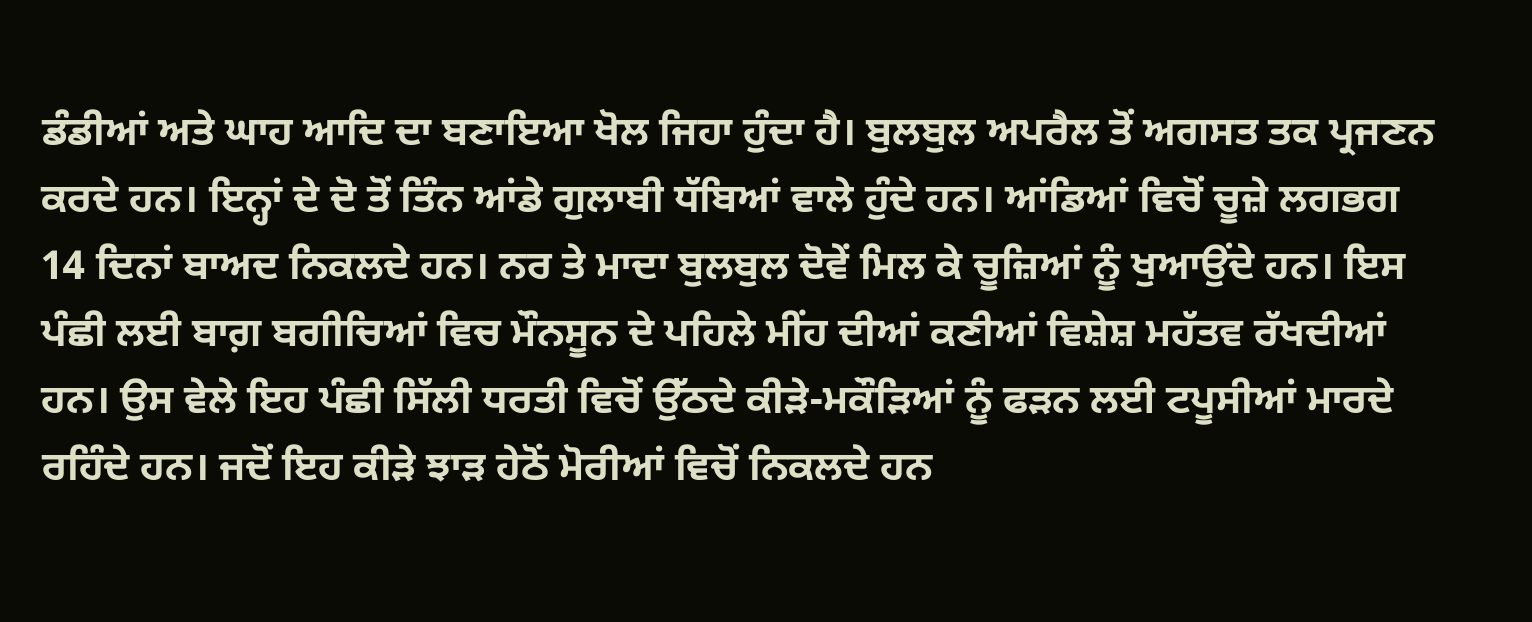ਡੰਡੀਆਂ ਅਤੇ ਘਾਹ ਆਦਿ ਦਾ ਬਣਾਇਆ ਖੋਲ ਜਿਹਾ ਹੁੰਦਾ ਹੈ। ਬੁਲਬੁਲ ਅਪਰੈਲ ਤੋਂ ਅਗਸਤ ਤਕ ਪ੍ਰਜਣਨ ਕਰਦੇ ਹਨ। ਇਨ੍ਹਾਂ ਦੇ ਦੋ ਤੋਂ ਤਿੰਨ ਆਂਡੇ ਗੁਲਾਬੀ ਧੱਬਿਆਂ ਵਾਲੇ ਹੁੰਦੇ ਹਨ। ਆਂਡਿਆਂ ਵਿਚੋਂ ਚੂਜ਼ੇ ਲਗਭਗ 14 ਦਿਨਾਂ ਬਾਅਦ ਨਿਕਲਦੇ ਹਨ। ਨਰ ਤੇ ਮਾਦਾ ਬੁਲਬੁਲ ਦੋਵੇਂ ਮਿਲ ਕੇ ਚੂਜ਼ਿਆਂ ਨੂੰ ਖੁਆਉਂਦੇ ਹਨ। ਇਸ ਪੰਛੀ ਲਈ ਬਾਗ਼ ਬਗੀਚਿਆਂ ਵਿਚ ਮੌਨਸੂਨ ਦੇ ਪਹਿਲੇ ਮੀਂਹ ਦੀਆਂ ਕਣੀਆਂ ਵਿਸ਼ੇਸ਼ ਮਹੱਤਵ ਰੱਖਦੀਆਂ ਹਨ। ਉਸ ਵੇਲੇ ਇਹ ਪੰਛੀ ਸਿੱਲੀ ਧਰਤੀ ਵਿਚੋਂ ਉੱਠਦੇ ਕੀੜੇ-ਮਕੌੜਿਆਂ ਨੂੰ ਫੜਨ ਲਈ ਟਪੂਸੀਆਂ ਮਾਰਦੇ ਰਹਿੰਦੇ ਹਨ। ਜਦੋਂ ਇਹ ਕੀੜੇ ਝਾੜ ਹੇਠੋਂ ਮੋਰੀਆਂ ਵਿਚੋਂ ਨਿਕਲਦੇ ਹਨ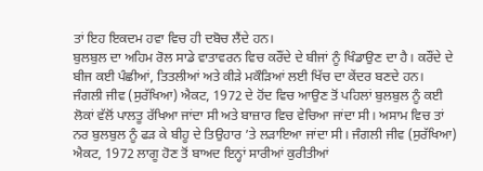ਤਾਂ ਇਹ ਇਕਦਮ ਹਵਾ ਵਿਚ ਹੀ ਦਬੋਚ ਲੈਂਦੇ ਹਨ।
ਬੁਲਬੁਲ ਦਾ ਅਹਿਮ ਰੋਲ ਸਾਡੇ ਵਾਤਾਵਰਨ ਵਿਚ ਕਰੌਂਦੇ ਦੇ ਬੀਜਾਂ ਨੂੰ ਖਿੰਡਾਉਣ ਦਾ ਹੈ। ਕਰੌਂਦੇ ਦੇ ਬੀਜ ਕਈ ਪੰਛੀਆਂ, ਤਿਤਲੀਆਂ ਅਤੇ ਕੀੜੇ ਮਕੌੜਿਆਂ ਲਈ ਖਿੱਚ ਦਾ ਕੇਂਦਰ ਬਣਦੇ ਹਨ।
ਜੰਗਲੀ ਜੀਵ (ਸੁਰੱਖਿਆ) ਐਕਟ, 1972 ਦੇ ਹੋਂਦ ਵਿਚ ਆਉਣ ਤੋਂ ਪਹਿਲਾਂ ਬੁਲਬੁਲ ਨੂੰ ਕਈ ਲੋਕਾਂ ਵੱਲੋਂ ਪਾਲਤੂ ਰੱਖਿਆ ਜਾਂਦਾ ਸੀ ਅਤੇ ਬਾਜ਼ਾਰ ਵਿਚ ਵੇਚਿਆ ਜਾਂਦਾ ਸੀ। ਅਸਾਮ ਵਿਚ ਤਾਂ ਨਰ ਬੁਲਬੁਲ ਨੂੰ ਫੜ ਕੇ ਬੀਹੂ ਦੇ ਤਿਉਹਾਰ ’ਤੇ ਲੜਾਇਆ ਜਾਂਦਾ ਸੀ। ਜੰਗਲੀ ਜੀਵ (ਸੁਰੱਖਿਆ) ਐਕਟ, 1972 ਲਾਗੂ ਹੋਣ ਤੋਂ ਬਾਅਦ ਇਨ੍ਹਾਂ ਸਾਰੀਆਂ ਕੁਰੀਤੀਆਂ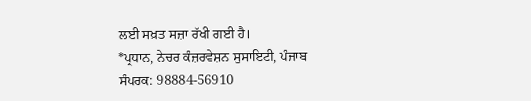ਲਈ ਸਖ਼ਤ ਸਜ਼ਾ ਰੱਖੀ ਗਈ ਹੈ।
*ਪ੍ਰਧਾਨ, ਨੇਚਰ ਕੰਜ਼ਰਵੇਸ਼ਨ ਸੁਸਾਇਟੀ, ਪੰਜਾਬ
ਸੰਪਰਕ: 98884-56910